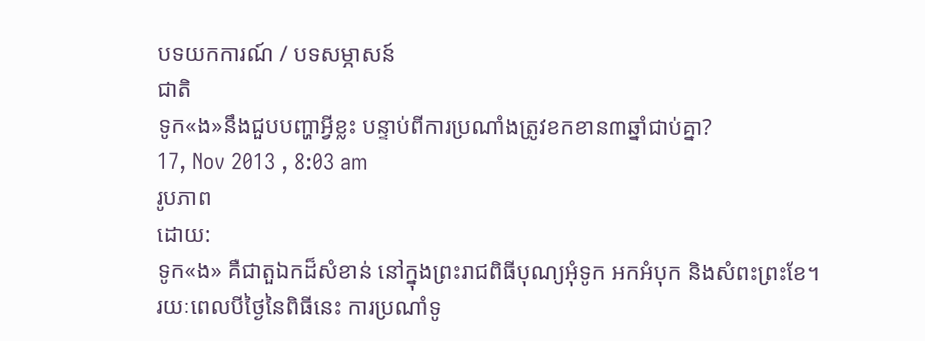បទយកការណ៍ / បទសម្ភាសន៍
ជាតិ
ទូក«ង»នឹងជួបបញ្ហាអ្វីខ្លះ បន្ទាប់ពីការប្រណាំងត្រូវខកខាន៣ឆ្នាំជាប់គ្នា?
17, Nov 2013 , 8:03 am
រូបភាព
ដោយ:
ទូក«ង» គឺជាតួឯកដ៏សំខាន់ នៅក្នុងព្រះរាជពិធីបុណ្យអុំទូក អកអំបុក និងសំពះព្រះខែ។ រយៈពេលបីថ្ងៃនៃពិធីនេះ ការប្រណាំទូ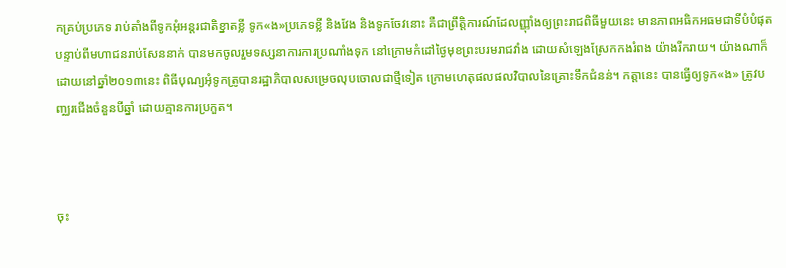កគ្រប់ប្រភេទ រាប់តាំងពីទូកអុំអន្តរជាតិខ្នាតខ្លី ទូក«ង»ប្រភេទខ្លី និងវែង និងទូកចែវនោះ គឺជាព្រឹត្តិការណ៍ដែលញ្ញ៉ាំងឲ្យព្រះរាជពិធីមួយនេះ មានភាពអធិកអធមជាទីបំបំផុត បន្ទាប់ពីមហាជនរាប់សែននាក់ បានមកចូលរួមទស្សនាការការប្រណាំងទុក នៅក្រោមកំដៅថ្ងៃមុខព្រះបរមរាជវាំង ដោយសំឡេងស្រែកកងរំពង យ៉ាងរីករាយ។ យ៉ាងណាក៏ដោយនៅឆ្នាំ២០១៣នេះ ពិធីបុណ្យអុំទូកត្រូបានរដ្ឋាភិបាលសម្រេចលុបចោលជាថ្មីទៀត ក្រោមហេតុផលផលវិបាលនៃគ្រោះទឹកជំនន់។ កត្តានេះ បានធ្វើឲ្យទូក«ង» ត្រូវបញ្ឈរជើងចំនួនបីឆ្នាំ ដោយគ្មានការប្រកួត។



ចុះ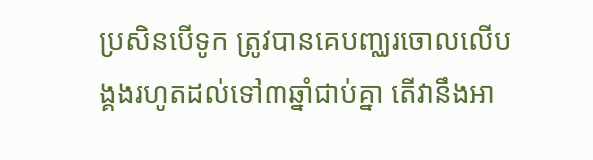ប្រសិនបើទូក ត្រូវបានគេបញ្ឈរចោលលើបង្គងរហូតដល់ទៅ៣ឆ្នាំជាប់គ្នា តើវានឹងអា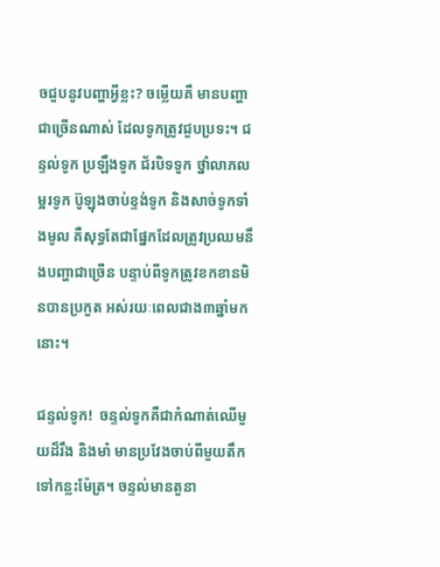ចជួបនូវបញ្ហាអ្វីខ្លះ? ចម្លើយគឺ មានបញ្ហាជាច្រើនណាស់ ដែលទូកត្រូវជួបប្រទះ។ ជន្ទល់ទូក ប្រឡឹងទូក ជ័របិទទូក ថ្នាំលាភលម្អរទូក ប៊ូឡុងចាប់ខ្ទង់ទូក និងសាច់ទូកទាំងមូល គឺសុទ្ធតែជាផ្នែកដែលត្រូវប្រឈមនឹងបញ្ហាជាច្រើន បន្ទាប់ពីទូកត្រូវខកខានមិនបានប្រកួត អស់រយៈពេលជាង៣ឆ្នាំមកនោះ។

ជន្ទល់ទូក!  ចន្ទល់ទូកគឺជាកំណាត់ឈើមួយដ៏រឹង និងមាំ មានប្រវែងចាប់ពីមួយតឹក ទៅកន្លះម៉ែត្រ។ ចន្ទល់មានតួនា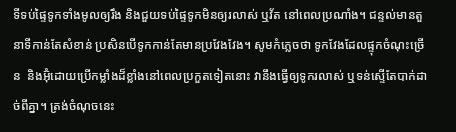ទីទប់ផ្ទៃទូកទាំងមូលឲ្យរឹង និងជួយទប់ផ្ទៃទូកមិនឲ្យរលាស់ ឬវ័ត នៅពេលប្រណាំង។ ជន្ទល់មានតួនាទីកាន់តែសំខាន់ ប្រសិនបើទូកកាន់តែមានប្រវែងវែង។ សូមកំភ្លេចថា ទូកវែងដែលផ្ទុកចំណុះច្រើន  និងអ៊ុំដោយប្រើកម្លាំងដ៏ខ្លាំងនៅពេលប្រកួតទៀតនោះ វានឹងធ្វើឲ្យទូករលាស់ ឬទន់ស្ទើតែបាក់ដាច់ពីគ្នា។ ត្រង់ចំណុចនេះ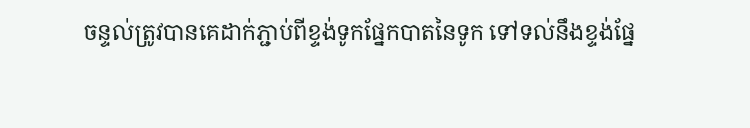ចន្ទល់ត្រូវបានគេដាក់ភ្ជាប់ពីខ្ទង់ទូកផ្នែកបាតនៃទូក ទៅទល់នឹងខ្ទង់ផ្នែ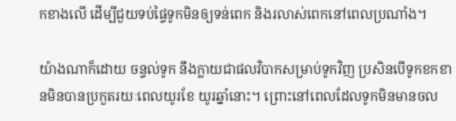កខាងលើ ដើម្បីជួយទប់ផ្ទៃទូកមិនឲ្យទន់ពេក និងរលាស់ពេកនៅពេលប្រណាំង។

យ៉ាងណាក៏ដោយ ចន្ទល់ទូក នឹងក្លាយជាផលវិបាកសម្រាប់ទូកវិញ ប្រសិនបើទូកខកខានមិនបានប្រកួតរយៈពេលយូរខែ យូរឆ្នាំនោះ។ ព្រោះនៅពេលដែលទូកមិនមានចល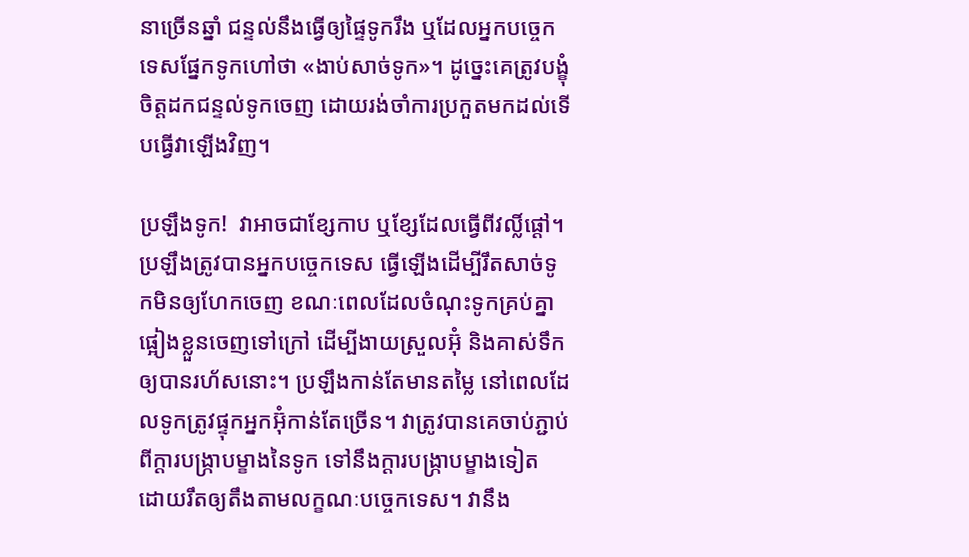នាច្រើនឆ្នាំ ជន្ទល់នឹងធ្វើឲ្យផ្ទៃទូករឹង ឬដែលអ្នកបច្ចេកទេសផ្នែកទូកហៅថា «ងាប់សាច់ទូក»។ ដូច្នេះគេត្រូវបង្ខុំចិត្តដកជន្ទល់ទូកចេញ ដោយរង់ចាំការប្រកួតមកដល់ទើបធ្វើវាឡើងវិញ។

ប្រឡឹងទូក!  វាអាចជាខ្សែកាប ឬខ្សែដែលធ្វើពីវលិ៍្លផ្ដៅ។ ប្រឡឹងត្រូវបានអ្នកបច្ចេកទេស ធ្វើឡើងដើម្បីរឹតសាច់ទូកមិនឲ្យហែកចេញ ខណៈពេលដែលចំណុះទូកគ្រប់គ្នាផ្អៀងខ្លួនចេញទៅក្រៅ ដើម្បីងាយស្រួលអ៊ុំ និងគាស់ទឹកឲ្យបានរហ័សនោះ។ ប្រឡឹងកាន់តែមានតម្លៃ នៅពេលដែលទូកត្រូវផ្ទុកអ្នកអ៊ុំកាន់តែច្រើន។ វាត្រូវបានគេចាប់ភ្ជាប់ពីក្ដារបង្ក្រាបម្ខាងនៃទូក ទៅនឹងក្ដារបង្ក្រាបម្ខាងទៀត ដោយរឹតឲ្យតឹងតាមលក្ខណៈបច្ចេកទេស។ វានឹង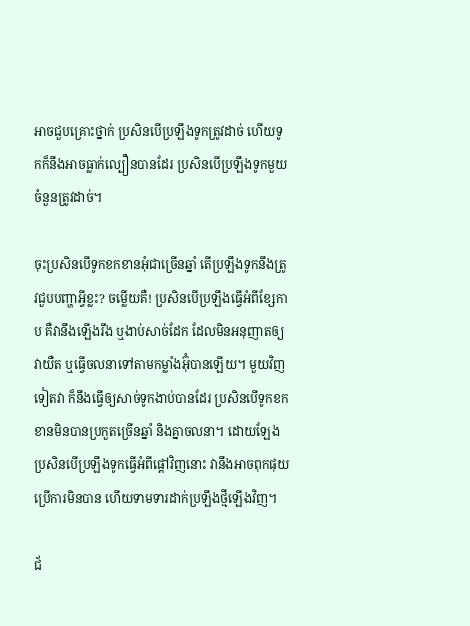អាចជួបគ្រោះថ្នាក់ ប្រសិនបើប្រឡឹងទូកត្រូវដាច់ ហើយទូកក៏នឹងអាចធ្លាក់ល្បឿនបានដែរ ប្រសិនបើប្រឡឹងទូកមួយចំនួនត្រូវដាច់។

ចុះប្រសិនបើទូកខកខានអុំជាច្រើនឆ្នាំ តើប្រឡឹងទូកនឹងត្រូវជួបបញ្ហាអ្វីខ្លះ? ចម្លើយគឺ! ប្រសិនបើប្រឡឹងធ្វើអំពីខ្សែកាប គឺវានឹងឡើងរឹង ឬងាប់សាច់ដែក ដែលមិនអនុញាតឲ្យវាយឺត ឬធ្វើចលនាទៅតាមកម្លាំងអ៊ុំបានឡើយ។ មួយវិញទៀតវា ក៏នឹងធ្វើឲ្យសាច់ទូកងាប់បានដែរ ប្រសិនបើទូកខកខានមិនបានប្រកួតច្រើនឆ្នាំ និងគ្នាចលនា។ ដោយឡែងប្រសិនបើប្រឡឹងទូកធ្វើអំពីផ្ដៅវិញនោះ វានឹងអាចពុកផុយ ប្រើការមិនបាន ហើយទាមទារដាក់ប្រឡឹងថ្មីឡើងវិញ។

ជ័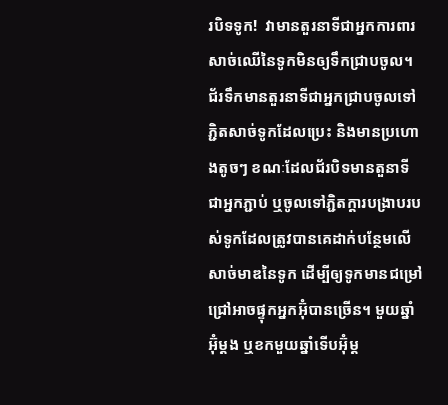របិទទូក!  វាមានតួរនាទីជាអ្នកការពារសាច់ឈើនៃទូកមិនឲ្យទឹកជ្រាបចូល។ ជ័រទឹកមានតួរនាទីជាអ្នកជ្រាបចូលទៅភ្ជិតសាច់ទូកដែលប្រេះ និងមានប្រហោងតូចៗ ខណៈដែលជ័របិទមានតួនាទីជាអ្នកភ្ជាប់ ឬចូលទៅភ្ជិតក្ដារបង្រាបរបស់ទូកដែលត្រូវបានគេដាក់បន្ថែមលើសាច់មាឌនៃទូក ដើម្បីឲ្យទូកមានជម្រៅជ្រៅអាចផ្ទុកអ្នកអ៊ុំបានច្រើន។ មួយឆ្នាំអ៊ុំម្ដង ឬខកមួយឆ្នាំទើបអ៊ុំម្ដ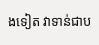ងទៀត វាទាន់ជាប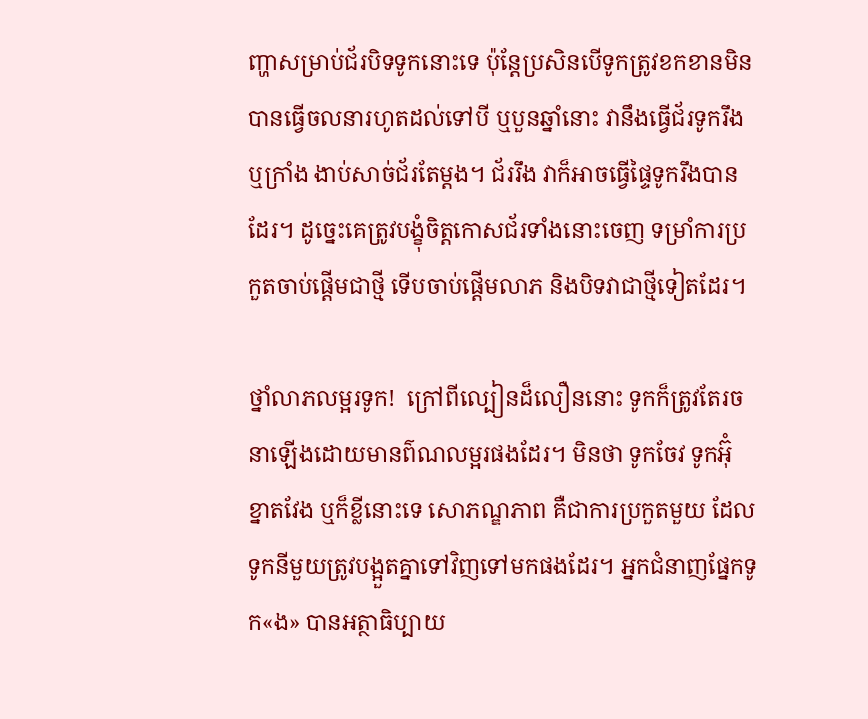ញ្ហាសម្រាប់ជ័របិទទូកនោះទេ ប៉ុន្តែប្រសិនបើទូកត្រូវខកខានមិនបានធ្វើចលនារហូតដល់ទៅបី ឬបួនឆ្នាំនោះ វានឹងធ្វើជ័រទូករឹង ឬក្រាំង ងាប់សាច់ជ័រតែម្ដង។ ជ័ររឹង វាក៏អាចធ្វើផ្ទៃទូករឹងបានដែរ។ ដូច្នេះគេត្រូវបង្ខុំចិត្តកោសជ័រទាំងនោះចេញ ទម្រាំការប្រកួតចាប់ផ្ដើមជាថ្មី ទើបចាប់ផ្ដើមលាភ និងបិទវាជាថ្មីទៀតដែរ។

ថ្នាំលាភលម្អរទូក!  ក្រៅពីល្បៀនដ៏លឿននោះ ទូកក៏ត្រូវតែរចនាឡើងដោយមានព៌ណលម្អរផងដែរ។ មិនថា ទូកចែវ ទូកអ៊ុំ ខ្នាតវែង ឬក៏ខ្លីនោះទេ សោភណ្ឌភាព គឺជាការប្រកួតមួយ ដែលទូកនីមួយត្រូវបង្អួតគ្នាទៅវិញទៅមកផងដែរ។ អ្នកជំនាញផ្នែកទូក«ង» បានអត្ថាធិប្បាយ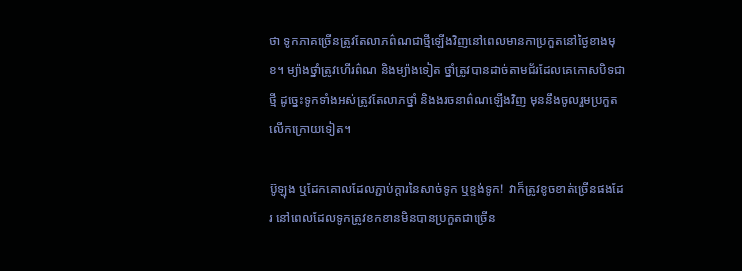ថា ទូកភាគច្រើនត្រូវតែលាភព៌ណជាថ្មីឡើងវិញនៅពេលមានកាប្រកួតនៅថ្ងៃខាងមុខ។ ម្យ៉ាងថ្នាំត្រូវហើរព៌ណ និងម្យ៉ាងទៀត ថ្នាំត្រូវបានដាច់តាមជ័រដែលគេកោសបិទជាថ្មី ដូច្នេះទូកទាំងអស់ត្រូវតែលាភថ្នាំ និងងរចនាព៌ណឡើងវិញ មុននឹងចូលរួមប្រកួតលើកក្រោយទៀត។

ប៊ូឡុង ឬដែកគោលដែលភ្ជាប់ក្ដារនៃសាច់ទូក ឬខ្ទង់ទូក!  វាក៏ត្រូវខូចខាត់ច្រើនផងដែរ នៅពេលដែលទូកត្រូវខកខានមិនបានប្រកួតជាច្រើន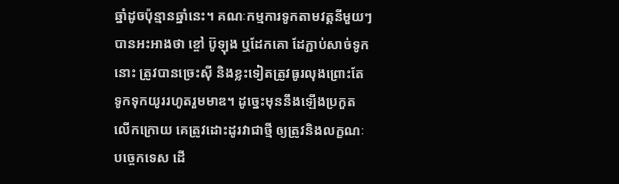ឆ្នាំដូចប៉ុន្មានឆ្នាំនេះ។ គណៈកម្មការទូកតាមវត្តនីមួយៗបានអះអាងថា ខ្ចៅ ប៊ូឡុង ឬដែកគោ ដែភ្ជាប់សាច់ទូកនោះ ត្រូវបានច្រេះស៊ី និងខ្លះទៀតត្រូវធូរលុងព្រោះតែទូកទុកយូររហូតរួមមាឌ។ ដូច្នេះមុននឹងឡើងប្រកួតលើកក្រោយ គេត្រូវដោះដូរវាជាថ្មី ឲ្យត្រូវនិងលក្ខណៈបច្ចេកទេស ដើ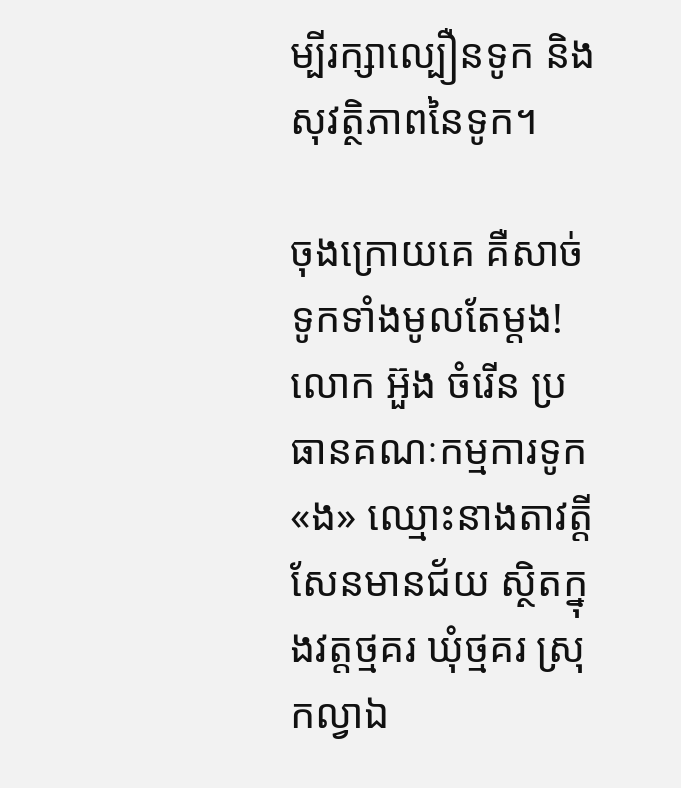ម្បីរក្សាល្បឿនទូក និងសុវត្ថិភាពនៃទូក។

ចុងក្រោយគេ គឺសាច់ទូកទាំងមូលតែម្ដង!   លោក អ៊ួង ចំរើន ប្រធានគណៈកម្មការទូក«ង» ឈ្មោះនាងតាវត្តី សែនមានជ័យ ស្ថិតក្នុងវត្តថ្មគរ ឃុំថ្មគរ ស្រុកល្វាឯ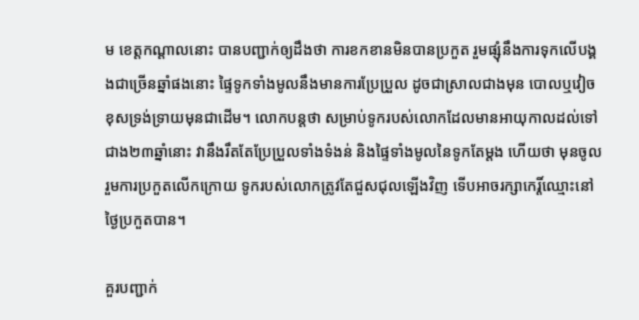ម ខេត្តកណ្ដាលនោះ បានបញ្ជាក់ឲ្យដឹងថា ការខកខានមិនបានប្រកួត រួមផ្សុំនឹងការទុកលើបង្គងជាច្រើនឆ្នាំផងនោះ ផ្ទៃទូកទាំងមូលនឹងមានការប្រែប្រួល ដូចជាស្រាលជាងមុន បោលឬវៀច ខុសទ្រង់ទ្រាយមុនជាដើម។ លោកបន្តថា សម្រាប់ទូករបស់លោកដែលមានអាយុកាលដល់ទៅជាង២៣ឆ្នាំនោះ វានឹងរឹតតែប្រែប្រួលទាំងទំងន់ និងផ្ទៃទាំងមូលនៃទូកតែម្ដង ហើយថា មុនចូលរួមការប្រកួតលើកក្រោយ ទូករបស់លោកត្រូវតែជួសជុលឡើងវិញ ទើបអាចរក្សាកេរ្តិ៍ឈ្មោះនៅថ្ងៃប្រកួតបាន។

គួរបញ្ជាក់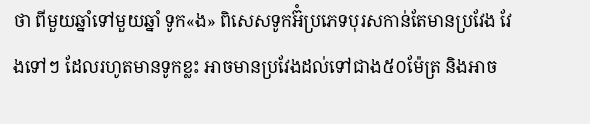ថា ពីមួយឆ្នាំទៅមួយឆ្នាំ ទូក«ង» ពិសេសទូកអ៊ំប្រភេទបុរសកាន់តែមានប្រវែង វែងទៅៗ ដែលរហូតមានទូកខ្លះ អាចមានប្រវែងដល់ទៅជាង៥០ម៉ែត្រ និងអាច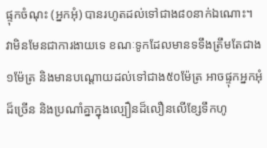ផ្ទុកចំណុះ (អ្នកអុំ) បានរហូតដល់ទៅជាង៨០នាក់ឯណោះ។ វាមិនមែនជាការងាយទេ ខណៈទូកដែលមានទទឹងត្រឹមតែជាង១ម៉ែត្រ និងមានបណ្ដោយដល់ទៅជាង៥០ម៉ែត្រ អាចផ្ទុកអ្នកអុំដ៏ច្រើន និងប្រណាំគ្នាក្នុងល្បឿនដ៏លឿនលើខ្សែទឹកហូ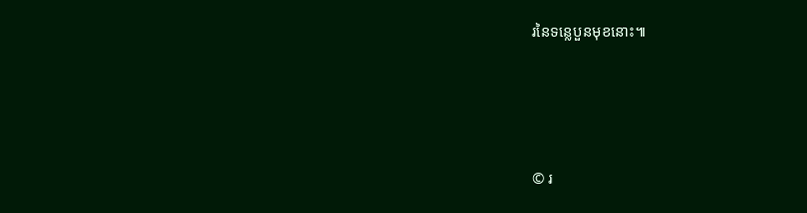រនៃទន្លេបួនមុខនោះ៕





© រ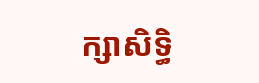ក្សាសិទ្ធិ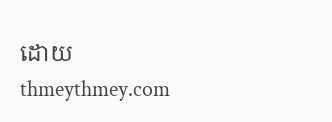ដោយ thmeythmey.com